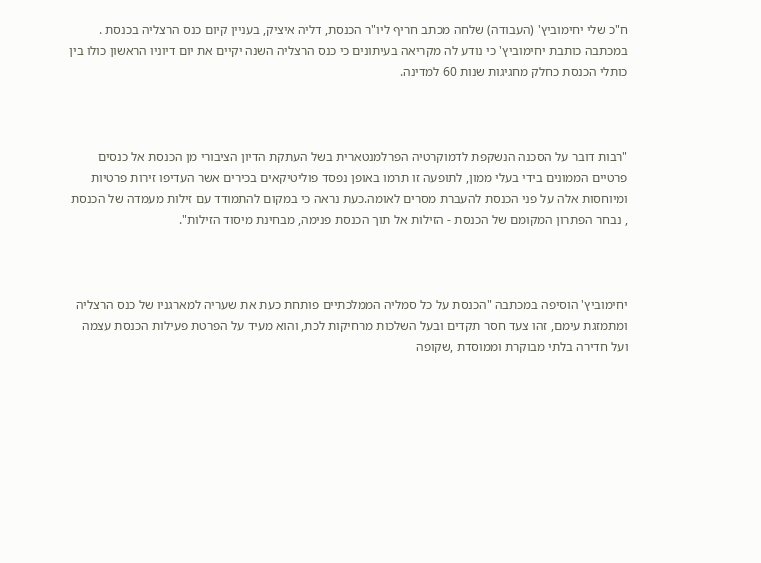ח"כ שלי יחימוביץ' (העבודה) שלחה מכתב חריף ליו"ר הכנסת, דליה איציק, בעניין קיום כנס הרצליה בכנסת . במכתבה כותבת יחימוביץ' כי נודע לה מקריאה בעיתונים כי כנס הרצליה השנה יקיים את יום דיוניו הראשון כולו בין כותלי הכנסת כחלק מחגיגות שנות 60 למדינה.



"רבות דובר על הסכנה הנשקפת לדמוקרטיה הפרלמנטארית בשל העתקת הדיון הציבורי מן הכנסת אל כנסים פרטיים הממונים בידי בעלי ממון, לתופעה זו תרמו באופן נפסד פוליטיקאים בכירים אשר העדיפו זירות פרטיות ומיוחסות אלה על פני הכנסת להעברת מסרים לאומה.כעת נראה כי במקום להתמודד עם זילות מעמדה של הכנסת , נבחר הפתרון המקומם של הכנסת - הזילות אל תוך הכנסת פנימה, מבחינת מיסוד הזילות".



יחימוביץ' הוסיפה במכתבה "הכנסת על כל סמליה הממלכתיים פותחת כעת את שעריה למארגניו של כנס הרצליה ומתמזגת עימם, זהו צעד חסר תקדים ובעל השלכות מרחיקות לכת, והוא מעיד על הפרטת פעילות הכנסת עצמה ועל חדירה בלתי מבוקרת וממוסדת ,שקופה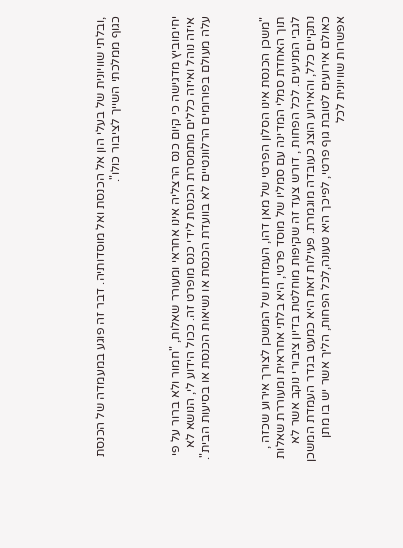,ובלתי שוויונית של בעלי הון אל הכנסת ואל מוסדותיה. דבר זה פוגע במעמדה של הכנסת כגוף ממלכתי השייך לציבור כולו".



יחימוביץ מדגישה כי קיום כנס הרצליה אינו אחראי ומעורר שאלות, "חמור ולא ברור על פי איזה נוהל ואיזה כללים מתמסרת הכנסת לידי כנס מופרט זה. ככול הידוע לי, הנושא לא עלה מעולם בפורומים הרלוונטיים לא בוועדת הכנסת או נשיאות הכנסת או בסיעות הבית".



"משכן הכנסת אינו הסלון הפרטי של מאן דהו, העמדתו של המשכן לצורך אירוע שכזה , תוך האחדת סמלי המדינה עם סמליו של מוסד פרטי, היא בלתי אחראית ומעוררת שאלות לגבי המניעים. לכל הפחות , דורש צעד זה שקיפות מוחלטת בדיון ציבורי נוקב אשר לא נתקיים כלל, והאירוע הוצג כעובדה מוגמרת. פעילות זאת היא כמעט בגדר העמדת המשכן כאולם אירועים לטובת גוף פרטי, לפיכך היא טעונה,לכל הפחות, הליך אשר יש בו מתן אפשרות שוויונית לכל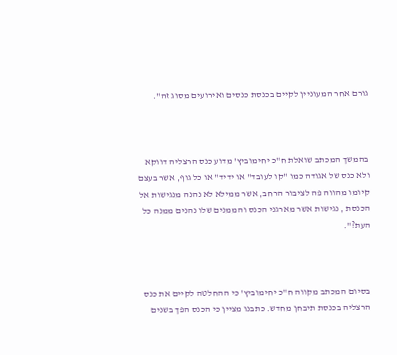גורם אחר המעוניין לקיים בכנסת כנסים ואירועים מסוג זה".



בהמשך המכתב שואלת ח"כ יחימוביץ' מדוע כנס הרצליה דווקא ולא כנס של אגודה כמו "קו לעובד" או ידיד" או כל גוף, אשר בעצם קיומו מהווה פה לציבור הרחב, אשר ממילא לא נהנה מנגישות אל הכנסת , נגישות אשר מארגני הכנס והממנים שלו נהנים ממנה כל העת?".



בסיום המכתב מקווה ח"כ יחימוביץ' כי ההחלטה לקיים את כנס הרצליה בכנסת תיבחן מחדש. כתבנו מציין כי הכנס הפך בשנים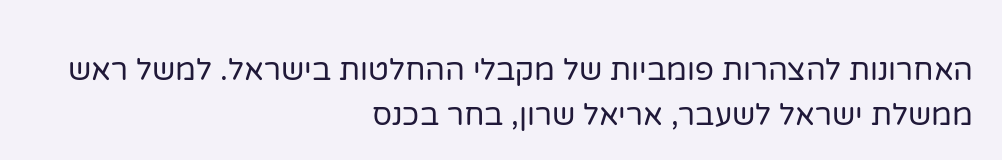האחרונות להצהרות פומביות של מקבלי ההחלטות בישראל. למשל ראש ממשלת ישראל לשעבר, אריאל שרון, בחר בכנס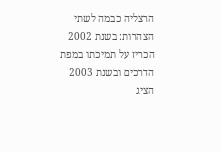הרצליה כבמה לשתי הצהרות: בשנת 2002 הכריז על תמיכתו במפת הדרכים ובשנת 2003 הציג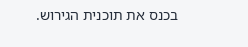בכנס את תוכנית הגירוש.